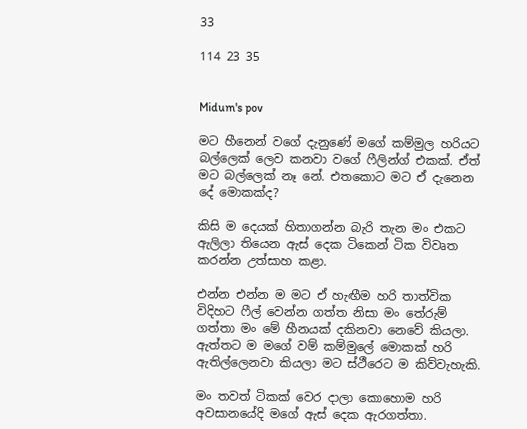33

114 23 35


Midum's pov

මට හීනෙන් වගේ දැනුණේ මගේ කම්මුල හරියට බල්ලෙක් ලෙව කනවා වගේ ෆීලින්ග් එකක්. ඒත් මට බල්ලෙක් නෑ නේ. එතකොට මට ඒ දැනෙන දේ මොකක්ද?

කිසි ම දෙයක් හිතාගන්න බැරි තැන මං එකට ඇලිලා තියෙන ඇස් දෙක ටිකෙන් ටික විවෘත කරන්න උත්සාහ කළා.

එන්න එන්න ම මට ඒ හැඟීම හරි තාත්වික විදිහට ෆීල් වෙන්න ගත්ත නිසා මං තේරුම් ගත්තා මං මේ හීනයක් දකිනවා නෙවේ කියලා. ඇත්තට ම මගේ වම් කම්මුලේ මොකක් හරි ඇතිල්ලෙනවා කියලා මට ස්ථීරෙට ම කිව්වැහැකි.

මං තවත් ටිකක් වෙර දාලා කොහොම හරි අවසානයේදි මගේ ඇස් දෙක ඇරගත්තා.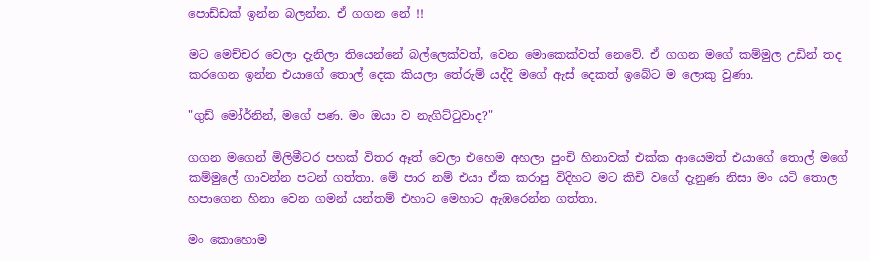පොඩ්ඩක් ඉන්න බලන්න. ඒ ගගන නේ !!

මට මෙච්චර වෙලා දැනිලා තියෙන්නේ බල්ලෙක්වත්, වෙන මොකෙක්වත් නෙවේ. ඒ ගගන මගේ කම්මුල උඩින් තද කරගෙන ඉන්න එයාගේ තොල් දෙක කියලා තේරුම් යද්දි මගේ ඇස් දෙකත් ඉබේට ම ලොකු වුණා.

"ගුඩ් මෝර්නින්, මගේ පණ. මං ඔයා ව නැගිට්ටුවාද?"

ගගන මගෙන් මිලිමීටර පහක් විතර ඈත් වෙලා එහෙම අහලා පුංචි හිනාවක් එක්ක ආයෙමත් එයාගේ තොල් මගේ කම්මුලේ ගාවන්න පටන් ගත්තා. මේ පාර නම් එයා ඒක කරාපු විදිහට මට කිචි වගේ දැනුණ නිසා මං යටි තොල හපාගෙන හිනා වෙන ගමන් යන්තම් එහාට මෙහාට ඇඹරෙන්න ගත්තා.

මං කොහොම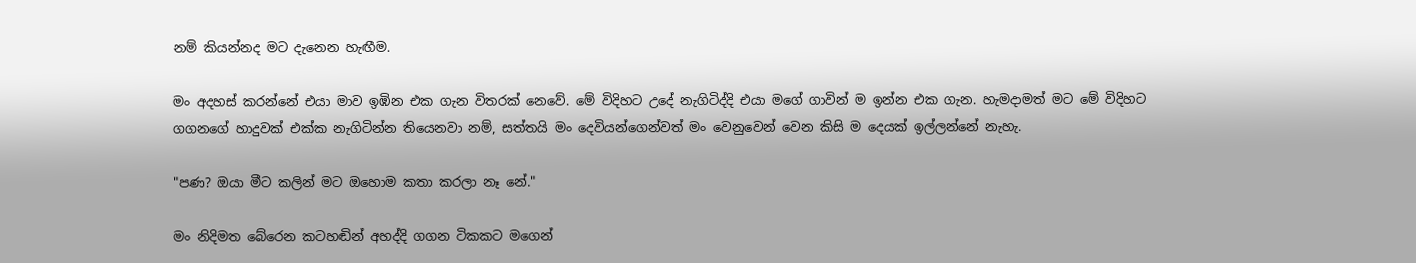නම් කියන්නද මට දැනෙන හැඟීම.

මං අදහස් කරන්නේ එයා මාව ඉඹින එක ගැන විතරක් නෙවේ. මේ විදිහට උදේ නැගිටිද්දි එයා මගේ ගාවින් ම ඉන්න එක ගැන. හැමදාමත් මට මේ විදිහට ගගනගේ හාදුවක් එක්ක නැගිටින්න තියෙනවා නම්, සත්තයි මං දෙවියන්ගෙන්වත් මං වෙනුවෙන් වෙන කිසි ම දෙයක් ඉල්ලන්නේ නැහැ.

"පණ? ඔයා මීට කලින් මට ඔහොම කතා කරලා නෑ නේ."

මං නිදිමත බේරෙන කටහඬින් අහද්දි ගගන ටිකකට මගෙන්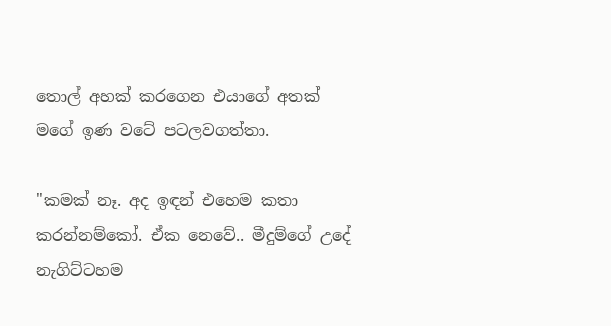තොල් අහක් කරගෙන එයාගේ අතක් මගේ ඉණ වටේ පටලවගත්තා.

"කමක් නෑ. අද ඉඳන් එහෙම කතා කරන්නම්කෝ. ඒක නෙවේ.. මීදුම්ගේ උදේ නැගිට්ටහම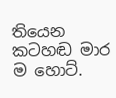තියෙන කටහඬ මාර ම හොට්.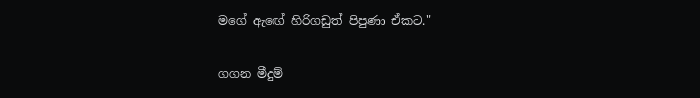මගේ ඇඟේ හිරිගඩුත් පිපුණා ඒකට."

ගගන මීදුම්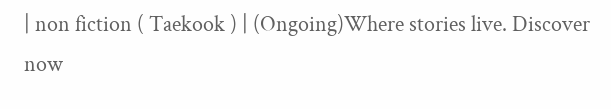| non fiction ( Taekook ) | (Ongoing)Where stories live. Discover now